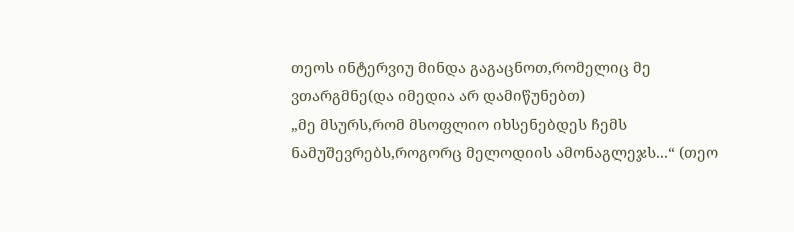თეოს ინტერვიუ მინდა გაგაცნოთ,რომელიც მე ვთარგმნე(და იმედია არ დამიწუნებთ)
„მე მსურს,რომ მსოფლიო იხსენებდეს ჩემს ნამუშევრებს,როგორც მელოდიის ამონაგლეჯს...“ (თეო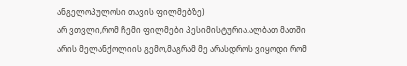ანგელოპულოსი თავის ფილმებზე)
არ ვთვლი,რომ ჩემი ფილმები პესიმისტურია.ალბათ მათში არის მელანქოლიის გემო,მაგრამ მე არასდროს ვიყოდი რომ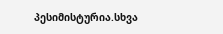პესიმისტურია.სხვა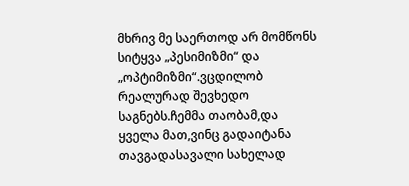მხრივ მე საერთოდ არ მომწონს სიტყვა „პესიმიზმი“ და „ოპტიმიზმი“.ვცდილობ რეალურად შევხედო საგნებს.ჩემმა თაობამ,და ყველა მათ,ვინც გადაიტანა თავგადასავალი სახელად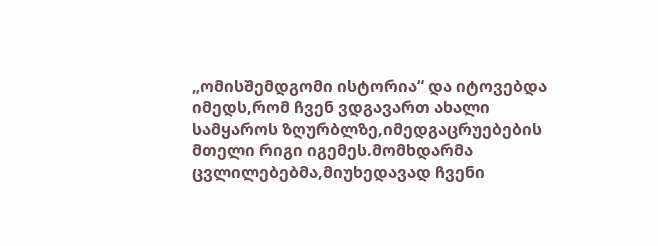„ომისშემდგომი ისტორია“ და იტოვებდა იმედს,რომ ჩვენ ვდგავართ ახალი სამყაროს ზღურბლზე,იმედგაცრუებების მთელი რიგი იგემეს.მომხდარმა ცვლილებებმა,მიუხედავად ჩვენი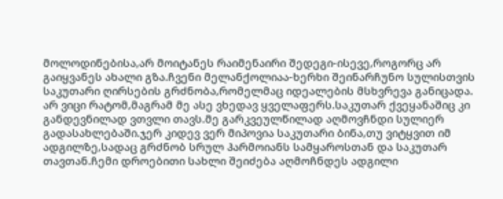მოლოდინებისა,არ მოიტანეს რაიმენაირი შედეგი-ისევე,როგორც არ გაიყვანეს ახალი გზა.ჩვენი მელანქოლიაა-ხერხი შეინარჩუნო სულისთვის საკუთარი ღირსების გრძნობა,რომელმაც იდეალების მსხვრევა განიცადა.
არ ვიცი რატომ,მაგრამ მე ასე ვხედავ ყველაფერს.საკუთარ ქვეყანაშიც კი განდევნილად ვთვლი თავს.მე გარკვეულწილად აღმოვჩნდი სულიერ გადასახლებაში.ჯერ კიდევ ვერ მიპოვია საკუთარი ბინა,თუ ვიტყვით იმ ადგილზე,სადაც გრძნობ სრულ ჰარმოიანს სამყაროსთან და საკუთარ თავთან.ჩემი დროებითი სახლი შეიძება აღმოჩნდეს ადგილი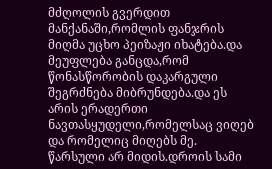მძღოლის გვერდით მანქანაში,რომლის ფანჯრის მიღმა უცხო პეიზაჟი იხატება.და მეუფლება განცდა,რომ წონასწორობის დაკარგული შეგრძნება მიბრუნდება.და ეს არის ერადერთი ნავთასყუდელი,რომელსაც ვიღებ და რომელიც მიღებს მე.
წარსული არ მიდის.დროის სამი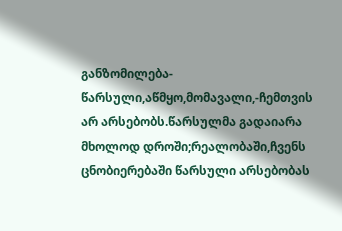განზომილება-წარსული,აწმყო,მომავალი,-ჩემთვის არ არსებობს.წარსულმა გადაიარა მხოლოდ დროში;რეალობაში,ჩვენს ცნობიერებაში წარსული არსებობას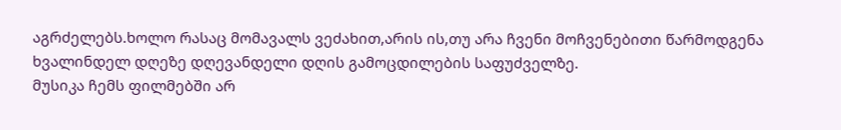აგრძელებს.ხოლო რასაც მომავალს ვეძახით,არის ის,თუ არა ჩვენი მოჩვენებითი წარმოდგენა ხვალინდელ დღეზე დღევანდელი დღის გამოცდილების საფუძველზე.
მუსიკა ჩემს ფილმებში არ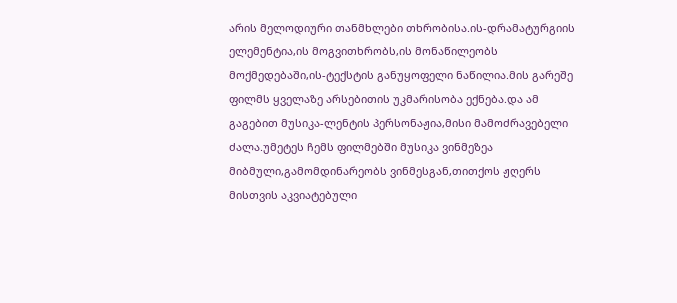არის მელოდიური თანმხლები თხრობისა.ის-დრამატურგიის ელემენტია,ის მოგვითხრობს,ის მონაწილეობს მოქმედებაში,ის-ტექსტის განუყოფელი ნაწილია.მის გარეშე ფილმს ყველაზე არსებითის უკმარისობა ექნება.და ამ გაგებით მუსიკა-ლენტის პერსონაჟია,მისი მამოძრავებელი ძალა.უმეტეს ჩემს ფილმებში მუსიკა ვინმეზეა მიბმული,გამომდინარეობს ვინმესგან,თითქოს ჟღერს მისთვის აკვიატებული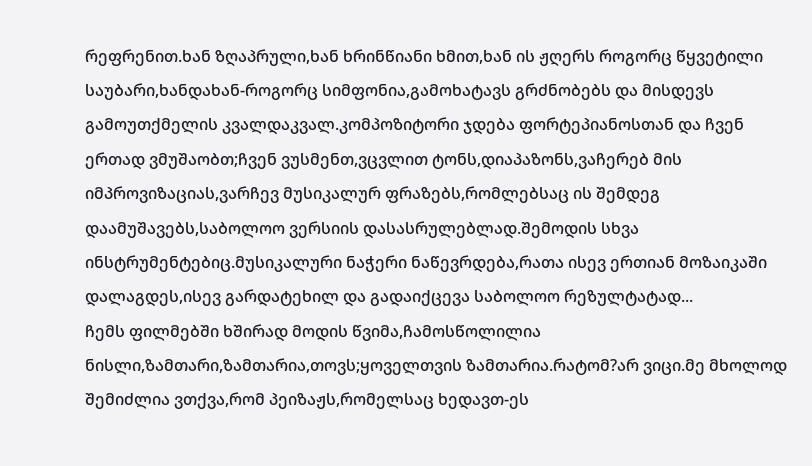რეფრენით.ხან ზღაპრული,ხან ხრინწიანი ხმით,ხან ის ჟღერს როგორც წყვეტილი საუბარი,ხანდახან-როგორც სიმფონია,გამოხატავს გრძნობებს და მისდევს გამოუთქმელის კვალდაკვალ.კომპოზიტორი ჯდება ფორტეპიანოსთან და ჩვენ ერთად ვმუშაობთ;ჩვენ ვუსმენთ,ვცვლით ტონს,დიაპაზონს,ვაჩერებ მის იმპროვიზაციას,ვარჩევ მუსიკალურ ფრაზებს,რომლებსაც ის შემდეგ დაამუშავებს,საბოლოო ვერსიის დასასრულებლად.შემოდის სხვა ინსტრუმენტებიც.მუსიკალური ნაჭერი ნაწევრდება,რათა ისევ ერთიან მოზაიკაში დალაგდეს,ისევ გარდატეხილ და გადაიქცევა საბოლოო რეზულტატად...
ჩემს ფილმებში ხშირად მოდის წვიმა,ჩამოსწოლილია ნისლი,ზამთარი,ზამთარია,თოვს;ყოველთვის ზამთარია.რატომ?არ ვიცი.მე მხოლოდ შემიძლია ვთქვა,რომ პეიზაჟს,რომელსაც ხედავთ-ეს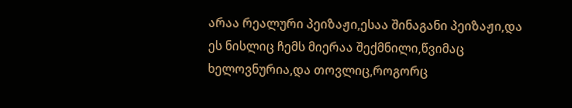არაა რეალური პეიზაჟი,ესაა შინაგანი პეიზაჟი,და ეს ნისლიც ჩემს მიერაა შექმნილი,წვიმაც ხელოვნურია,და თოვლიც,როგორც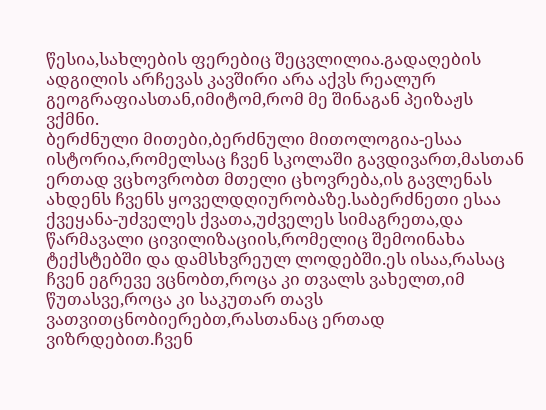წესია,სახლების ფერებიც შეცვლილია.გადაღების ადგილის არჩევას კავშირი არა აქვს რეალურ გეოგრაფიასთან,იმიტომ,რომ მე შინაგან პეიზაჟს ვქმნი.
ბერძნული მითები,ბერძნული მითოლოგია-ესაა ისტორია,რომელსაც ჩვენ სკოლაში გავდივართ,მასთან ერთად ვცხოვრობთ მთელი ცხოვრება,ის გავლენას ახდენს ჩვენს ყოველდღიურობაზე.საბერძნეთი ესაა ქვეყანა-უძველეს ქვათა,უძველეს სიმაგრეთა,და წარმავალი ცივილიზაციის,რომელიც შემოინახა ტექსტებში და დამსხვრეულ ლოდებში.ეს ისაა,რასაც ჩვენ ეგრევე ვცნობთ,როცა კი თვალს ვახელთ,იმ წუთასვე,როცა კი საკუთარ თავს ვათვითცნობიერებთ,რასთანაც ერთად ვიზრდებით.ჩვენ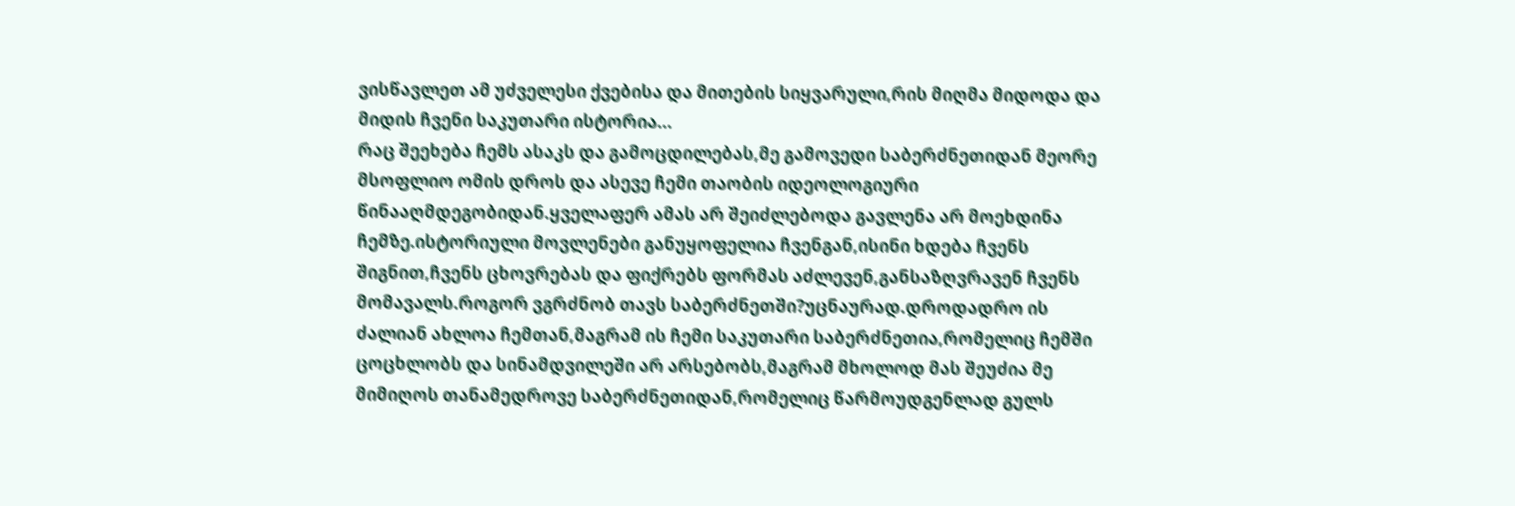ვისწავლეთ ამ უძველესი ქვებისა და მითების სიყვარული,რის მიღმა მიდოდა და მიდის ჩვენი საკუთარი ისტორია...
რაც შეეხება ჩემს ასაკს და გამოცდილებას,მე გამოვედი საბერძნეთიდან მეორე მსოფლიო ომის დროს და ასევე ჩემი თაობის იდეოლოგიური წინააღმდეგობიდან.ყველაფერ ამას არ შეიძლებოდა გავლენა არ მოეხდინა ჩემზე.ისტორიული მოვლენები განუყოფელია ჩვენგან,ისინი ხდება ჩვენს შიგნით,ჩვენს ცხოვრებას და ფიქრებს ფორმას აძლევენ,განსაზღვრავენ ჩვენს მომავალს.როგორ ვგრძნობ თავს საბერძნეთში?უცნაურად.დროდადრო ის ძალიან ახლოა ჩემთან,მაგრამ ის ჩემი საკუთარი საბერძნეთია,რომელიც ჩემში ცოცხლობს და სინამდვილეში არ არსებობს,მაგრამ მხოლოდ მას შეუძია მე მიმიღოს თანამედროვე საბერძნეთიდან,რომელიც წარმოუდგენლად გულს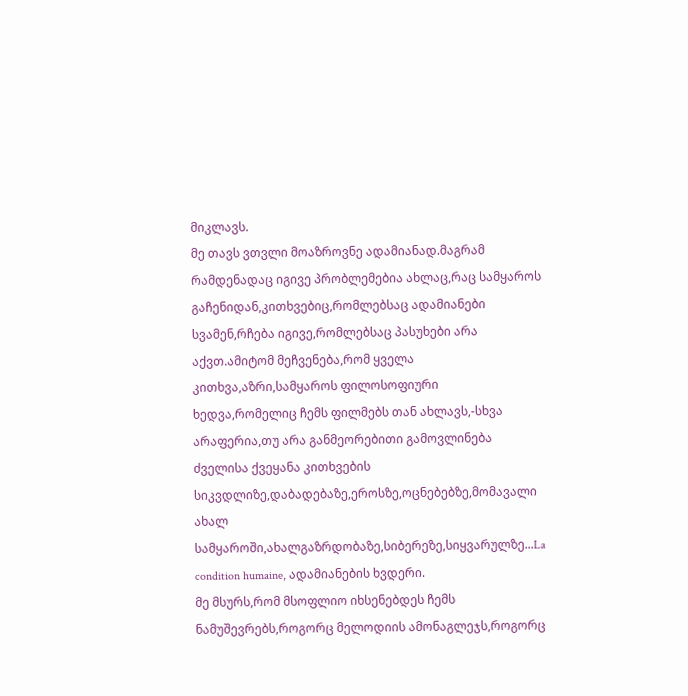მიკლავს.
მე თავს ვთვლი მოაზროვნე ადამიანად.მაგრამ რამდენადაც იგივე პრობლემებია ახლაც,რაც სამყაროს გაჩენიდან,კითხვებიც,რომლებსაც ადამიანები სვამენ,რჩება იგივე,რომლებსაც პასუხები არა აქვთ.ამიტომ მეჩვენება,რომ ყველა კითხვა,აზრი,სამყაროს ფილოსოფიური ხედვა,რომელიც ჩემს ფილმებს თან ახლავს,-სხვა არაფერია,თუ არა განმეორებითი გამოვლინება ძველისა ქვეყანა კითხვების სიკვდლიზე,დაბადებაზე,ეროსზე,ოცნებებზე,მომავალი ახალ სამყაროში,ახალგაზრდობაზე,სიბერეზე,სიყვარულზე...La condition humaine, ადამიანების ხვდერი.
მე მსურს,რომ მსოფლიო იხსენებდეს ჩემს ნამუშევრებს,როგორც მელოდიის ამონაგლეჯს,როგორც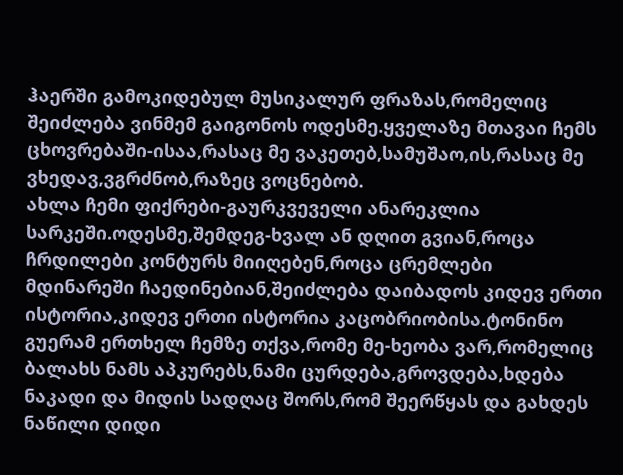ჰაერში გამოკიდებულ მუსიკალურ ფრაზას,რომელიც შეიძლება ვინმემ გაიგონოს ოდესმე.ყველაზე მთავაი ჩემს ცხოვრებაში-ისაა,რასაც მე ვაკეთებ,სამუშაო,ის,რასაც მე ვხედავ,ვგრძნობ,რაზეც ვოცნებობ.
ახლა ჩემი ფიქრები-გაურკვეველი ანარეკლია სარკეში.ოდესმე,შემდეგ-ხვალ ან დღით გვიან,როცა ჩრდილები კონტურს მიიღებენ,როცა ცრემლები მდინარეში ჩაედინებიან,შეიძლება დაიბადოს კიდევ ერთი ისტორია,კიდევ ერთი ისტორია კაცობრიობისა.ტონინო გუერამ ერთხელ ჩემზე თქვა,რომე მე-ხეობა ვარ,რომელიც ბალახს ნამს აპკურებს,ნამი ცურდება,გროვდება,ხდება ნაკადი და მიდის სადღაც შორს,რომ შეერწყას და გახდეს ნაწილი დიდი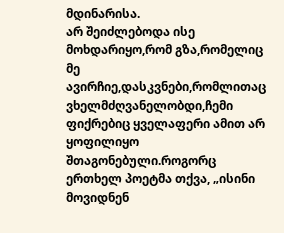მდინარისა.
არ შეიძლებოდა ისე მოხდარიყო,რომ გზა,რომელიც მე ავირჩიე,დასკვნები,რომლითაც ვხელმძღვანელობდი,ჩემი ფიქრებიც ყველაფერი ამით არ ყოფილიყო შთაგონებული.როგორც ერთხელ პოეტმა თქვა, „ისინი მოვიდნენ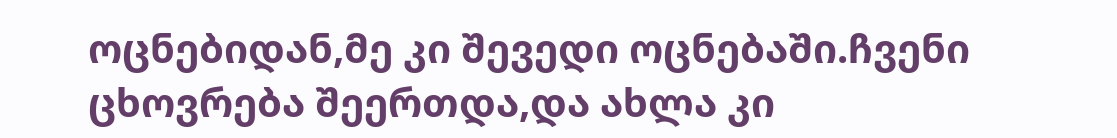ოცნებიდან,მე კი შევედი ოცნებაში.ჩვენი ცხოვრება შეერთდა,და ახლა კი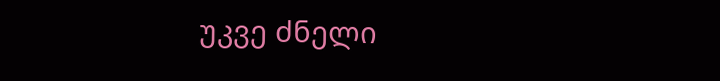უკვე ძნელი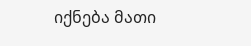იქნება მათი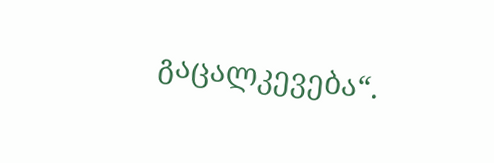გაცალკევება“.